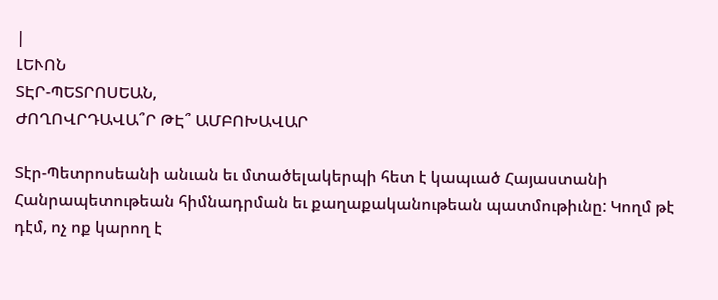|
ԼԵՒՈՆ
ՏԷՐ-ՊԵՏՐՈՍԵԱՆ,
ԺՈՂՈՎՐԴԱՎԱ՞Ր ԹԷ՞ ԱՄԲՈԽԱՎԱՐ

Տէր-Պետրոսեանի անւան եւ մտածելակերպի հետ է կապւած Հայաստանի
Հանրապետութեան հիմնադրման եւ քաղաքականութեան պատմութիւնը: Կողմ թէ
դէմ, ոչ ոք կարող է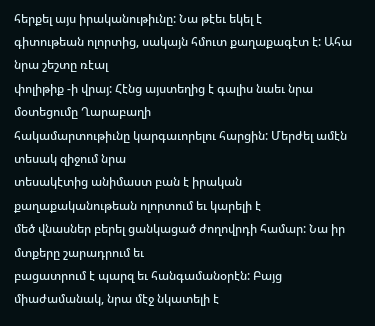հերքել այս իրականութիւնը: Նա թէեւ եկել է
գիտութեան ոլորտից, սակայն հմուտ քաղաքագէտ է: Ահա նրա շեշտը ռէալ
փոլիթիք -ի վրայ: Հէնց այստեղից է գալիս նաեւ նրա մօտեցումը Ղարաբաղի
հակամարտութիւնը կարգաւորելու հարցին: Մերժել ամէն տեսակ զիջում նրա
տեսակէտից անիմաստ բան է իրական քաղաքականութեան ոլորտում եւ կարելի է
մեծ վնասներ բերել ցանկացած ժողովրդի համար: Նա իր մտքերը շարադրում եւ
բացատրում է պարզ եւ հանգամանօրէն: Բայց միաժամանակ, նրա մէջ նկատելի է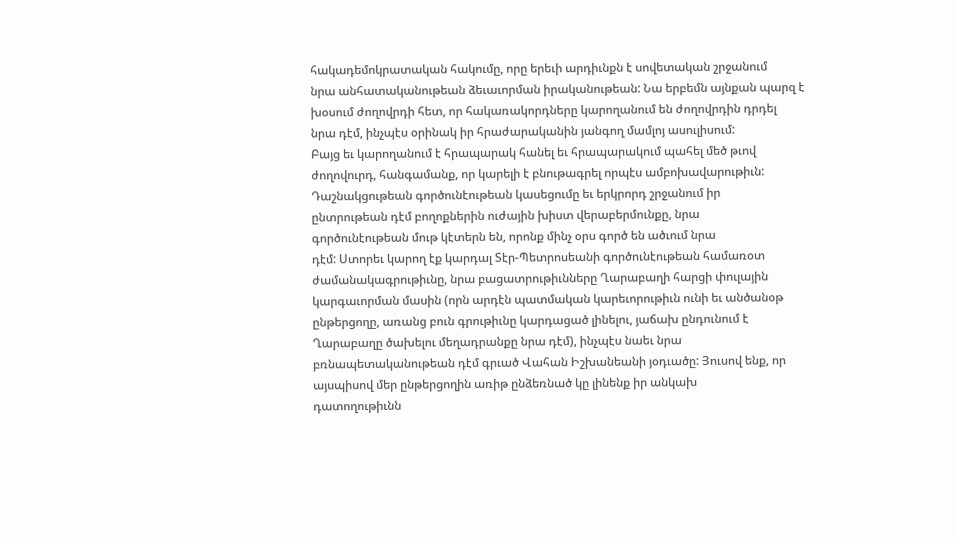հակադեմոկրատական հակումը, որը երեւի արդիւնքն է սովետական շրջանում
նրա անհատականութեան ձեւաւորման իրականութեան: Նա երբեմն այնքան պարզ է
խօսում ժողովրդի հետ, որ հակառակորդները կարողանում են ժողովրդին դրդել
նրա դէմ, ինչպէս օրինակ իր հրաժարականին յանգող մամլոյ ասուլիսում:
Բայց եւ կարողանում է հրապարակ հանել եւ հրապարակում պահել մեծ թւով
ժողովուրդ, հանգամանք, որ կարելի է բնութագրել որպէս ամբոխավարութիւն:
Դաշնակցութեան գործունէութեան կասեցումը եւ երկրորդ շրջանում իր
ընտրութեան դէմ բողոքներին ուժային խիստ վերաբերմունքը, նրա
գործունէութեան մութ կէտերն են, որոնք մինչ օրս գործ են ածւում նրա
դէմ: Ստորեւ կարող էք կարդալ Տէր-Պետրոսեանի գործունէութեան համառօտ
ժամանակագրութիւնը, նրա բացատրութիւնները Ղարաբաղի հարցի փուլային
կարգաւորման մասին (որն արդէն պատմական կարեւորութիւն ունի եւ անծանօթ
ընթերցողը, առանց բուն գրութիւնը կարդացած լինելու, յաճախ ընդունում է
Ղարաբաղը ծախելու մեղադրանքը նրա դէմ), ինչպէս նաեւ նրա
բռնապետականութեան դէմ գրւած Վահան Իշխանեանի յօդւածը: Յուսով ենք, որ
այսպիսով մեր ընթերցողին առիթ ընձեռնած կը լինենք իր անկախ
դատողութիւնն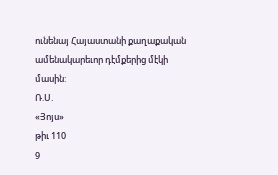ունենայ Հայաստանի քաղաքական ամենակարեւոր դէմքերից մէկի
մասին:
Ռ.Ս.
«Յոյս»
թիւ 110
9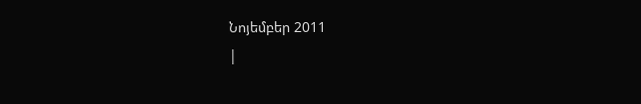Նոյեմբեր 2011
|